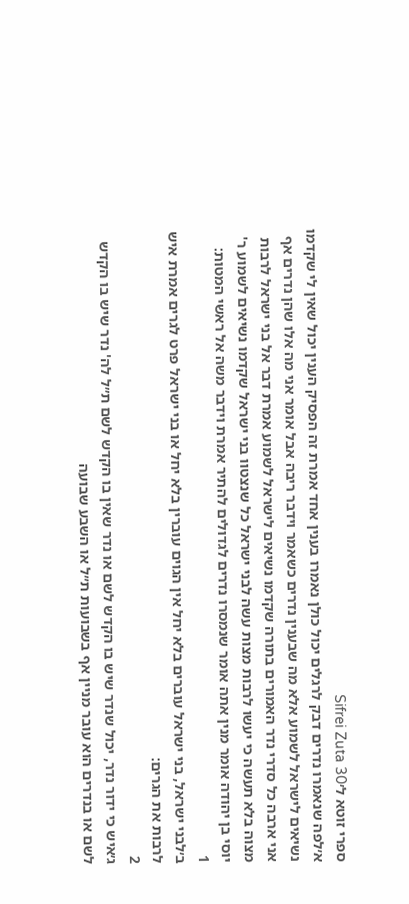ספרי זוטא ל׳Sifrei Zuta 30
א׳לפה שנאמרו נדרים דבק לרגלים יכול כולן נאמרו בענין אחד אמרת זה הפסיק הענין יכול שאין לי שקדמו נשיאים לישראל לשמוע אלא מה שבענין נדרים כשאמר וידבר ריבה אבל אומר אני מה אלו שהן נדרים אף אני ארבה כל סדרי נדר האמורים בתורה שקדמו נשיאים לישראל לשמוע אמרת דבר אל בני ישראל לרבות מצוה בלא תעשה כי יעשו לרבות מצות עשה לבני ישראל כל שנצטוו בני ישראל שקדמו נשיאים לשמוע ר' יוסי בן יהודה אומר מנין אתה אומר שנמסרו נדרים לגדולים להתיר אמרת וידבר משה אל ראשי המטות:
1
ב׳לבני ישראל, בני ישראל עוברים בלא יחל אין הגוים עוברין בלא יחל או בני ישראל פרט לגרים אמרת איש לרבות את הגרים:
2
ג׳איש כי ידור נדר, יכול שנדר שיש בו הקדש לשם או נדר שאין בו הקדש לשם ת״ל לה' נדר שיש בו הקדש לשם או בנדרים הוא עובר מניין אף בשבועות ת״ל או השבע שבועה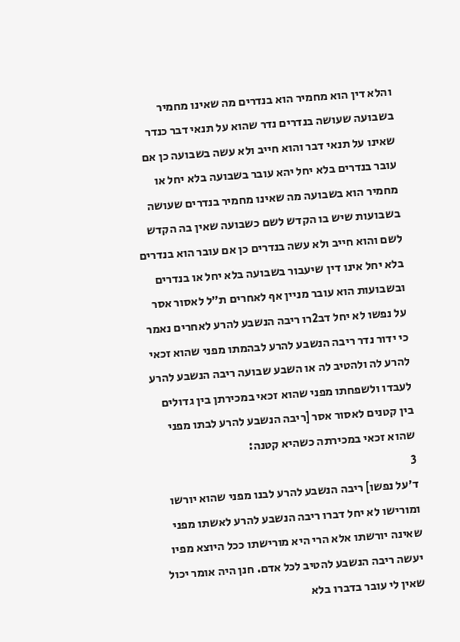והלא דין הוא מחמיר הוא בנדרים מה שאינו מחמיר בשבועה שעושה בנדרים נדר שהוא על תנאי דבר כנדר שאינו על תנאי דבר והוא חייב ולא עשה בשבועה כן אם עובר בנדרים בלא יחל יהא עובר בשבועה בלא יחל או מחמיר הוא בשבועה מה שאינו מחמיר בנדרים שעושה בשבועות שיש בו הקדש לשם כשבועה שאין בה הקדש לשם והוא חייב ולא עשה בנדרים כן אם עובר הוא בנדרים בלא יחל אינו דין שיעבור בשבועה בלא יחל או בנדרים ובשבועות הוא עובר מניין אף לאחרים ת״ל לאסור אסר על נפשו לא יחל דב2רו ריבה הנשבע להרע לאחרים נאמר כי ידור נדר ריבה הנשבע להרע לבהמתו מפני שהוא זכאי להרע לה ולהטיב לה או השבע שבועה ריבה הנשבע להרע לעבדו ולשפחתו מפני שהוא זכאי במכירתן בין גדולים בין קטנים לאסור אסר [ריבה הנשבע להרע לבתו מפני שהוא זכאי במכירתה כשהיא קטנה:
3
ד׳על נפשו] ריבה הנשבע להרע לבנו מפני שהוא יורשו ומורישו לא יחל דברו ריבה הנשבע להרע לאשתו מפני שאינה יורשתו אלא הרי היא מורישתו ככל היוצא מפיו יעשה ריבה הנשבע להטיב לכל אדם. חנן היה אומר יכול שאין לי עובר בדברו בלא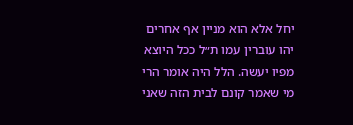יחל אלא הוא מניין אף אחרים יהו עוברין עמו ת״ל ככל היוצא מפיו יעשה. הלל היה אומר הרי מי שאמר קונם לבית הזה שאני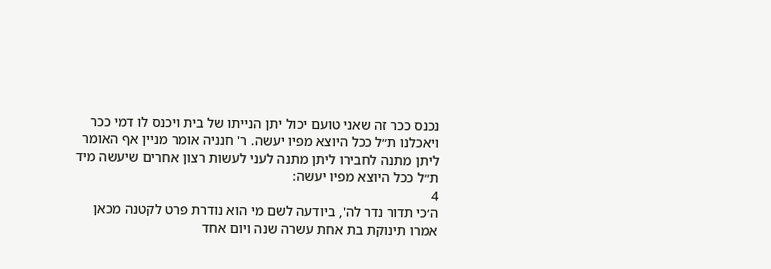נכנס ככר זה שאני טועם יכול יתן הנייתו של בית ויכנס לו דמי ככר ויאכלנו ת״ל ככל היוצא מפיו יעשה. ר' חנניה אומר מניין אף האומר ליתן מתנה לחבירו ליתן מתנה לעני לעשות רצון אחרים שיעשה מיד ת״ל ככל היוצא מפיו יעשה:
4
ה׳כי תדור נדר לה', ביודעה לשם מי הוא נודרת פרט לקטנה מכאן אמרו תינוקת בת אחת עשרה שנה ויום אחד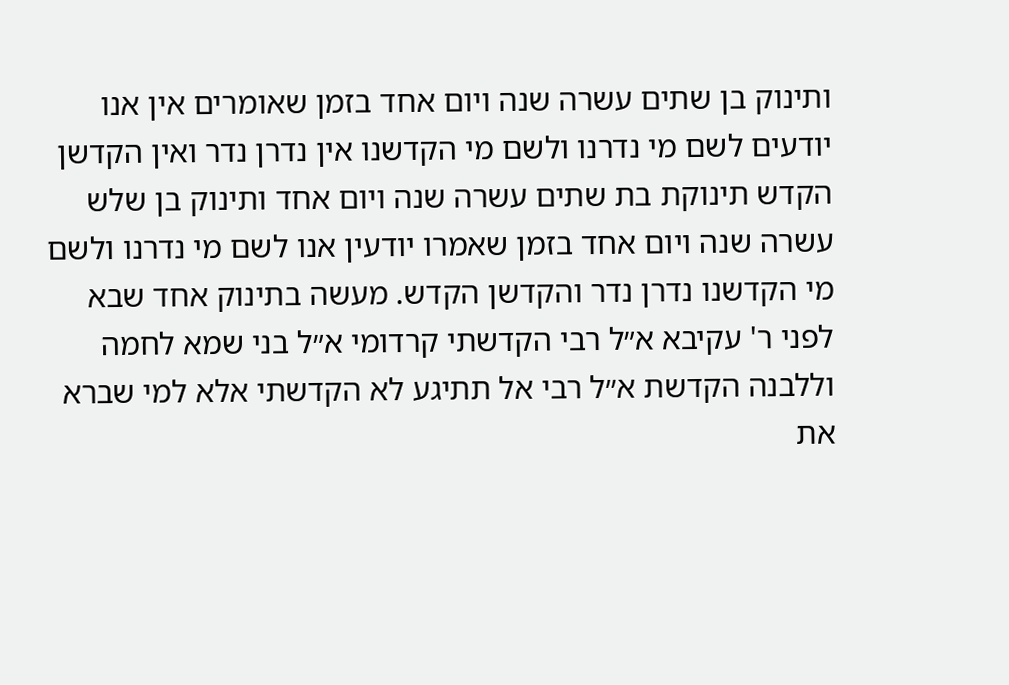ותינוק בן שתים עשרה שנה ויום אחד בזמן שאומרים אין אנו יודעים לשם מי נדרנו ולשם מי הקדשנו אין נדרן נדר ואין הקדשן הקדש תינוקת בת שתים עשרה שנה ויום אחד ותינוק בן שלש עשרה שנה ויום אחד בזמן שאמרו יודעין אנו לשם מי נדרנו ולשם מי הקדשנו נדרן נדר והקדשן הקדש. מעשה בתינוק אחד שבא לפני ר' עקיבא א״ל רבי הקדשתי קרדומי א״ל בני שמא לחמה וללבנה הקדשת א״ל רבי אל תתיגע לא הקדשתי אלא למי שברא את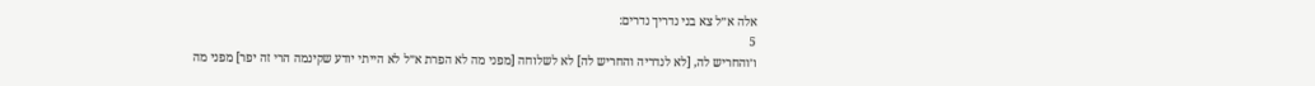אלה א״ל צא בני נדריך נדרים:
5
ו׳והחריש לה, [לא לנדריה והחריש לה] לא לשלוחה [מפני מה לא הפרת א״ל לא הייתי יודע שקינמה הרי זה יפר] מפני מה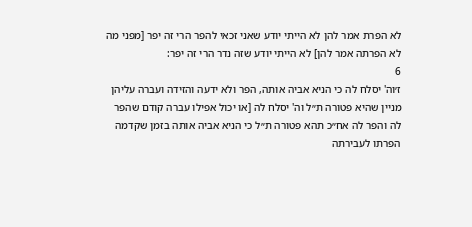לא הפרת אמר להן לא הייתי יודע שאני זכאי להפר הרי זה יפר [מפני מה לא הפרתה אמר להן] לא הייתי יודע שזה נדר הרי זה יפר:
6
ז׳וה' יסלח לה כי הניא אביה אותה, הפר ולא ידעה והזידה ועברה עליהן מניין שהיא פטורה ת״ל וה' יסלח לה [או יכול אפילו עברה קודם שהפר לה והפר לה אח״כ תהא פטורה ת״ל כי הניא אביה אותה בזמן שקדמה הפרתו לעבירתה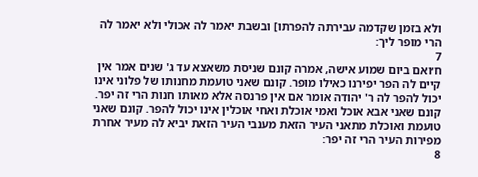ולא בזמן שקדמה עבירתה להפרתו] ובשבת יאמר לה אכולי ולא יאמר לה הרי מופר ליך:
7
ח׳ואם ביום שמוע אישה, אמרה קונם שניסת משאצא עד ג' שנים אמר אין קיים לה הפר יפירנו כאילו מופר. קונם שאני טועמת מחנותו של פלוני אינו יכול להפר לה ר' יהודה אומר אם אין פרנסה אלא מאותו חנות הרי זה יפר. קונם שאני אבא אוכל ואמי אוכלת ואחי אוכלין אינו יכול להפר. קונם שאני טועמת ואוכלת מתאני העיר הזאת מענבי העיר הזאת יביא לה מעיר אחרת מפירות העיר הרי זה יפר:
8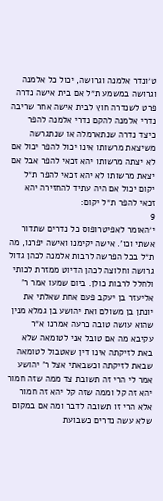ט׳ונדר אלמנה וגרושה, יכול כל אלמנה וגרושה במשמע ת״ל אם בית אישה נדרה פרט לשנדרה חוץ לבית אישה אחר שריבה נדרי אלמנה להקם נדרי אלמנה להפר כיצד נדרה שנתארמלה או שנתגרשה משיצאת מרשותו אינו יכול להפר יכול אם לא יצתה מרשותו יהא זכאי להפר אבל אם יצאת מרשותו לא יהא זכאי להפר ת״ל יקום יכול אם היה עתיד להחזירה יהא זכאי להפר ת״ל יקום:
9
י׳האומר לאפיטרופוס כל נדרים שתדור אשתי וכו'. אישה יקימנו ואישה יפרנו, מה ת״ל בכל הפרשה לרבות אלמנה לכהן גדול גרושה וחלוצה לכהן הדיוט ממזרת לכותי ולחלל לרבות כולן. ביום שמעו אמר ר' אליעזר בן יעקב פעם אחת שאלתי את יונתן בן משולם ואת יהושע בן גמלא מנין שהוא עושה טובה כרעה אמרנו א״ר עקיבא מה אם טובל אני לטומאה שלא באת לזיקתה אינו דין שאטבול לטומאה שבאת לזיקתה וכשבאתי אצל ר' יהושע אמר לי הרי זה תשובת צד ממה שזה חמור יהא זה קל וממה שזה קל יהא זה חמור אלא הרי זו תשובה לדבר ומה אם במקום שלא עשה נדרים כשבועת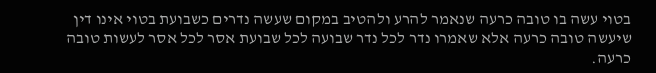בטוי עשה בו טובה כרעה שנאמר להרע ולהטיב במקום שעשה נדרים כשבועת בטוי אינו דין שיעשה טובה כרעה אלא שאמרו נדר לכל נדר שבועה לכל שבועת אסר לכל אסר לעשות טובה כרעה.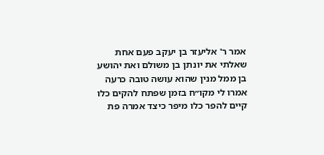אמר ר' אליעזר בן יעקב פעם אחת שאלתי את יונתן בן משולם ואת יהושע בן ממל מנין שהוא עושה טובה כרעה אמרו לי מקו״ח בזמן שפתח להקים כלו קיים להפר כלו מיפר כיצד אמרה פת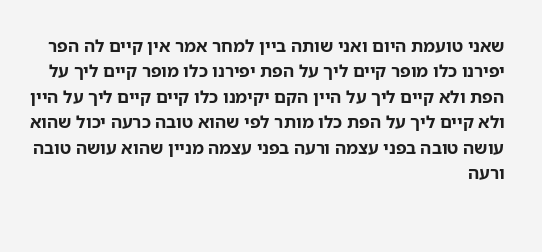שאני טועמת היום ואני שותה ביין למחר אמר אין קיים לה הפר יפירנו כלו מופר קיים ליך על הפת יפירנו כלו מופר קיים ליך על הפת ולא קיים ליך על היין הקם יקימנו כלו קיים קיים ליך על היין ולא קיים ליך על הפת כלו מותר לפי שהוא טובה כרעה יכול שהוא עושה טובה בפני עצמה ורעה בפני עצמה מניין שהוא עושה טובה ורעה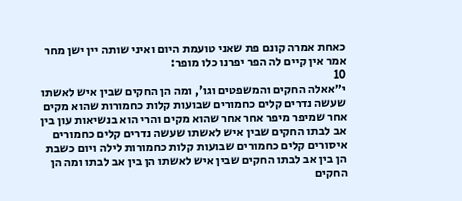כאחת אמרה קונם פת שאני טועמת היום ואיני שותה יין ישן מחר אמר אין קיים לה הפר יפרנו כלו מופר:
10
י״אאלה החקים והמשפטים וגו', ומה הן החקים שבין איש לאשתו שעשה נדרים קלים כחמורים שבועות קלות כחמורות שהוא מקים אחר שמיפר מיפר אחר אחר שהוא מקים והרי הוא בנשיאות עון בין אב לבתו החקים שבין איש לאשתו שעשה נדרים קלים כחמורים איסורים קלים כחמורים שבועות קלות כחמורות לילה ויום כשבת הן בין אב לבתו החקים שבין איש לאשתו הן בין אב לבתו ומה הן החקים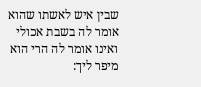שבין איש לאשתו שהוא אומר לה בשבת אכולי ואינו אומר לה הרי הוא מיפר ליך: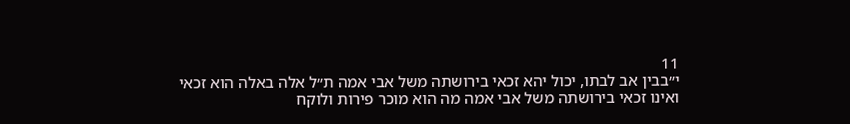11
י״בבין אב לבתו, יכול יהא זכאי בירושתה משל אבי אמה ת״ל אלה באלה הוא זכאי ואינו זכאי בירושתה משל אבי אמה מה הוא מוכר פירות ולוקח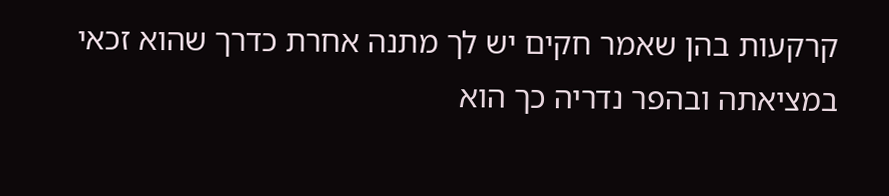קרקעות בהן שאמר חקים יש לך מתנה אחרת כדרך שהוא זכאי במציאתה ובהפר נדריה כך הוא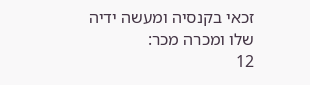זכאי בקנסיה ומעשה ידיה שלו ומכרה מכר:
12